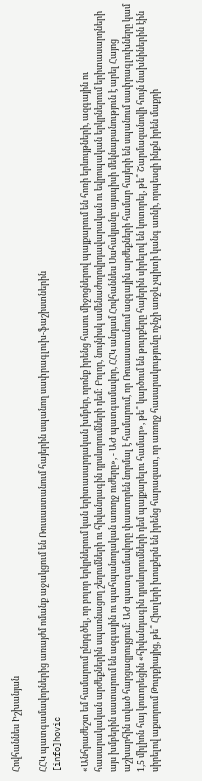Հովհաննես Իշխանյան

ՀՀԿ պատգամավորներից առայժմ ոմանք աջակցում են Ռուսաստանում հայերին սպանող սափրագլուխ-ֆաշիստներին
[info]hovic

«Անհրաժեշտ եմ համարում ընդգծել, որ բոլոր երկրներում կան երիտասարդական խմբեր, որոնք իրենց հասու միջոցներով պայքարում են հոռի երևույթների, ազգային ու հասարակական արժեքներին սպառնացող շեղումների ու հիվանդագին դրսևորումների դեմ: Բոլոր, նույնիսկ ամենաժողովրդավարական ու եվրոպական երկրներում երիտասարդների այս խմբերին սատարում են ազգային ու պահպանողական առողջ ուժերը», - ԱԺ պատգամավոր, ՀՀԿ անդամ Հովհաննես Սահակյանը այսպիսի մեկնաբանություն է արել Հայոց աշխարհին տված հարցազրույցում: ԱԺ պատգամավորը փաստորեն նորմալ է համարում, որ Ռուսաստանում ազգային արժեքների համար հայերի են սպանում սափրագլուխները կամ 1,5 միլիոն հայ կոտորեցին «հիվանդագին դրսևորումների դեմ պայքարելու համար», թե՞ կարծում են թուրքերը հայերին սիրելով են կոտորել, թե՞ Շարմազանովի հույն նախնիներին էին սիրելով աքսորում Թուրքիայից, թե՞ Հիտլերի խոսքերն են իրենց հարազատ, որ առողջ հասարակությունը ոչնչի առջև չպիտի կանգ առնի, որպեսզի ինքն իրեն մաքրի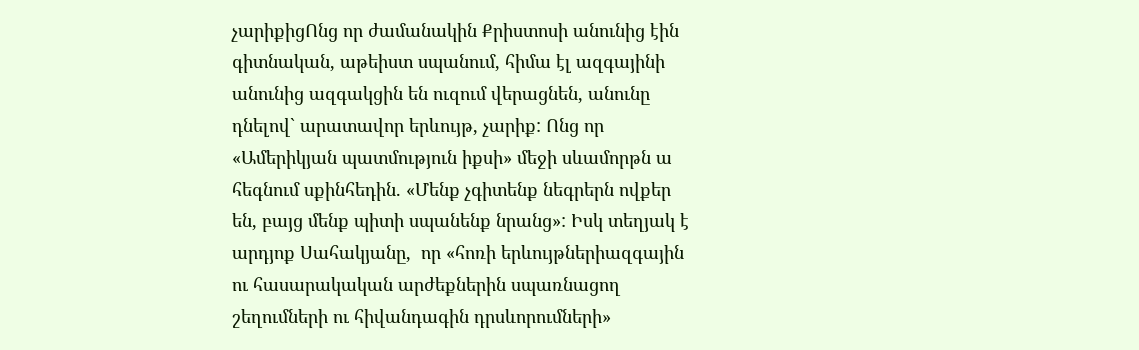չարիքիցՈնց որ ժամանակին Քրիստոսի անունից էին գիտնական, աթեիստ սպանում, հիմա էլ ազգայինի անունից ազգակցին են ուզում վերացնեն, անունը դնելով` արատավոր երևույթ, չարիք: Ոնց որ «Ամերիկյան պատմություն իքսի» մեջի սևամորթն ա հեգնում սքինհեդին. «Մենք չգիտենք նեգրերն ովքեր են, բայց մենք պիտի սպանենք նրանց»: Իսկ տեղյակ է արդյոք Սահակյանը,  որ «հոռի երևույթներիազգային ու հասարակական արժեքներին սպառնացող շեղումների ու հիվանդագին դրսևորումների»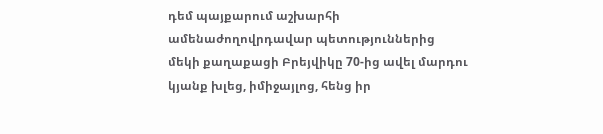դեմ պայքարում աշխարհի ամենաժողովրդավար պետություններից մեկի քաղաքացի Բրեյվիկը 70-ից ավել մարդու կյանք խլեց, իմիջայլոց, հենց իր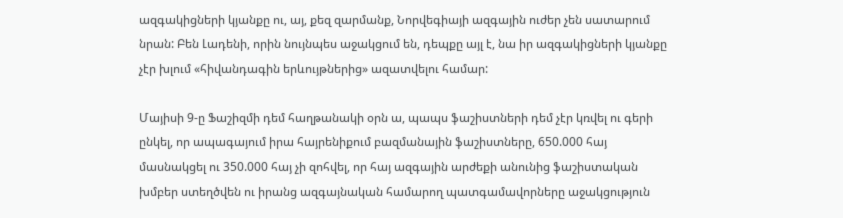ազգակիցների կյանքը ու, այ, քեզ զարմանք, Նորվեգիայի ազգային ուժեր չեն սատարում նրան: Բեն Լադենի, որին նույնպես աջակցում են, դեպքը այլ է, նա իր ազգակիցների կյանքը չէր խլում «հիվանդագին երևույթներից» ազատվելու համար:

Մայիսի 9-ը Ֆաշիզմի դեմ հաղթանակի օրն ա, պապս ֆաշիստների դեմ չէր կռվել ու գերի ընկել, որ ապագայում իրա հայրենիքում բազմանային ֆաշիստները, 650.000 հայ մասնակցել ու 350.000 հայ չի զոհվել, որ հայ ազգային արժեքի անունից ֆաշիստական խմբեր ստեղծվեն ու իրանց ազգայնական համարող պատգամավորները աջակցություն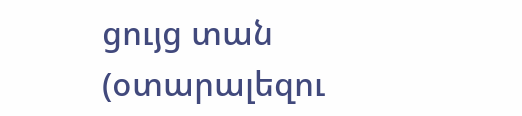ցույց տան (օտարալեզու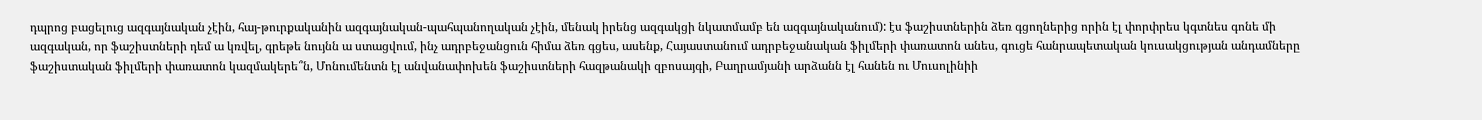դպրոց բացելուց ազգայնական չէին, հայ-թուրքականին ազգայնական-պահպանողական չէին, մենակ իրենց ազգակցի նկատմամբ են ազգայնականում): էս ֆաշիստներին ձեռ գցողներից որին էլ փորփրես կգտնես գոնե մի ազգական, որ ֆաշիստների դեմ ա կռվել, գրեթե նույնն ա ստացվում, ինչ ադրբեջանցուն հիմա ձեռ գցես, ասենք, Հայաստանում ադրբեջանական ֆիլմերի փառատոն անես, գուցե հանրապետական կուսակցության անդամները ֆաշիստական ֆիլմերի փառատոն կազմակերե՞ն, Մոնումենտն էլ անվանափոխեն ֆաշիստների հազթանակի զբոսայգի, Բաղրամյանի արձանն էլ հանեն ու Մուսոլինիի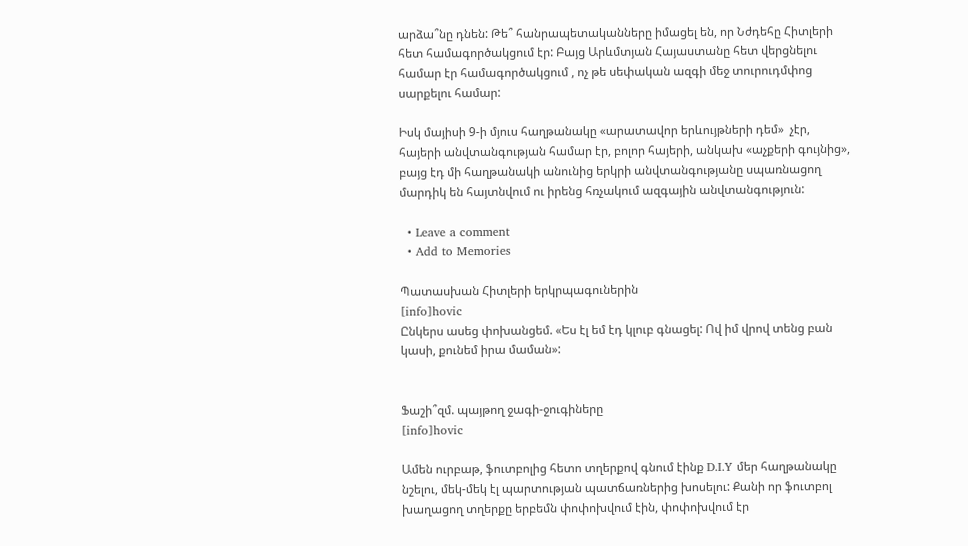արձա՞նը դնեն: Թե՞ հանրապետականները իմացել են, որ Նժդեհը Հիտլերի հետ համագործակցում էր: Բայց Արևմտյան Հայաստանը հետ վերցնելու համար էր համագործակցում , ոչ թե սեփական ազգի մեջ տուրուդմփոց սարքելու համար:

Իսկ մայիսի 9-ի մյուս հաղթանակը «արատավոր երևույթների դեմ»  չէր, հայերի անվտանգության համար էր, բոլոր հայերի, անկախ «աչքերի գույնից», բայց էդ մի հաղթանակի անունից երկրի անվտանգությանը սպառնացող մարդիկ են հայտնվում ու իրենց հռչակում ազգային անվտանգություն:

  • Leave a comment
  • Add to Memories

Պատասխան Հիտլերի երկրպագուներին
[info]hovic
Ընկերս ասեց փոխանցեմ. «Ես էլ եմ էդ կլուբ գնացել: Ով իմ վրով տենց բան կասի, քունեմ իրա մաման»:


Ֆաշի՞զմ. պայթող ջագի-ջուգիները
[info]hovic

Ամեն ուրբաթ, ֆուտբոլից հետո տղերքով գնում էինք D.I.Y մեր հաղթանակը նշելու, մեկ-մեկ էլ պարտության պատճառներից խոսելու: Քանի որ ֆուտբոլ խաղացող տղերքը երբեմն փոփոխվում էին, փոփոխվում էր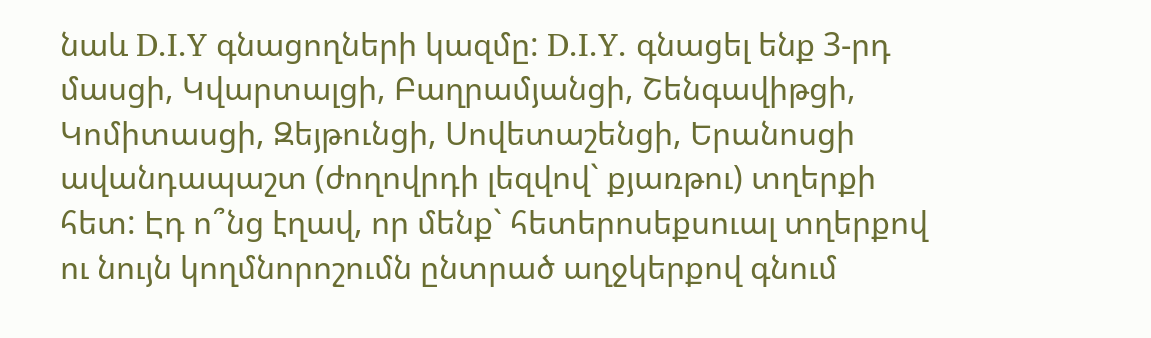նաև D.I.Y գնացողների կազմը: D.I.Y. գնացել ենք 3-րդ մասցի, Կվարտալցի, Բաղրամյանցի, Շենգավիթցի, Կոմիտասցի, Զեյթունցի, Սովետաշենցի, Երանոսցի ավանդապաշտ (ժողովրդի լեզվով` քյառթու) տղերքի հետ: Էդ ո՞նց էղավ, որ մենք` հետերոսեքսուալ տղերքով ու նույն կողմնորոշումն ընտրած աղջկերքով գնում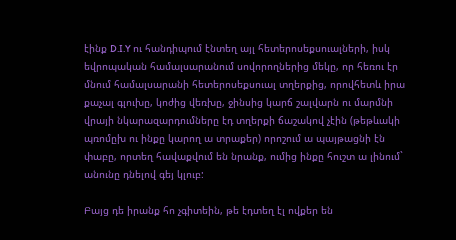էինք D.I.Y ու հանդիպում էնտեղ այլ հետերոսեքսուալների, իսկ եվրոպական համալսարանում սովորողներից մեկը, որ հեռու էր մնում համալսարանի հետերոսեքսուալ տղերքից, որովհետև իրա քաչալ գլուխը, կոժից վեռխը, ջինսից կարճ շալվարն ու մարմնի վրայի նկարազարդումները էդ տղերքի ճաշակով չէին (թեթևակի պռոմըխ ու ինքը կարող ա տրաքեր) որոշում ա պայթացնի էն փաբը, որտեղ հավաքվում են նրանք, ումից ինքը հուշտ ա լինում` անունը դնելով գեյ կլուբ:

Բայց դե իրանք հո չգիտեին, թե էդտեղ էլ ովքեր են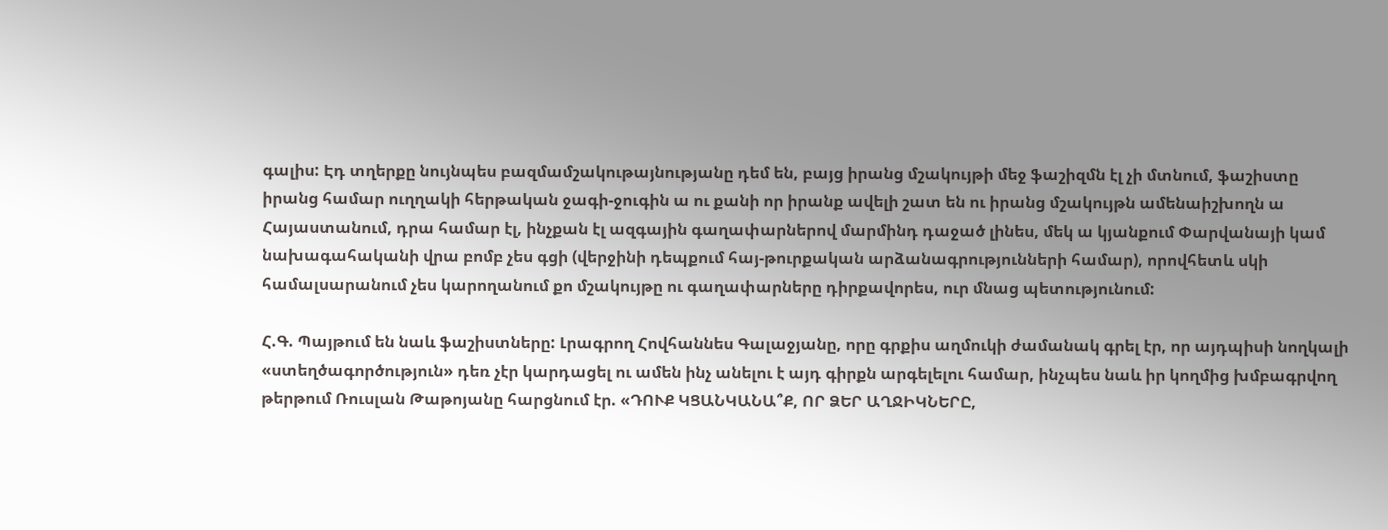գալիս: Էդ տղերքը նույնպես բազմամշակութայնությանը դեմ են, բայց իրանց մշակույթի մեջ ֆաշիզմն էլ չի մտնում, ֆաշիստը իրանց համար ուղղակի հերթական ջագի-ջուգին ա ու քանի որ իրանք ավելի շատ են ու իրանց մշակույթն ամենաիշխողն ա Հայաստանում, դրա համար էլ, ինչքան էլ ազգային գաղափարներով մարմինդ դաջած լինես, մեկ ա կյանքում Փարվանայի կամ նախագահականի վրա բոմբ չես գցի (վերջինի դեպքում հայ-թուրքական արձանագրությունների համար), որովհետև սկի համալսարանում չես կարողանում քո մշակույթը ու գաղափարները դիրքավորես, ուր մնաց պետությունում:

Հ.Գ. Պայթում են նաև ֆաշիստները: Լրագրող Հովհաննես Գալաջյանը, որը գրքիս աղմուկի ժամանակ գրել էր, որ այդպիսի նողկալի «ստեղծագործություն» դեռ չէր կարդացել ու ամեն ինչ անելու է այդ գիրքն արգելելու համար, ինչպես նաև իր կողմից խմբագրվող թերթում Ռուսլան Թաթոյանը հարցնում էր. «ԴՈՒՔ ԿՑԱՆԿԱՆԱ՞Ք, ՈՐ ՁԵՐ ԱՂՋԻԿՆԵՐԸ,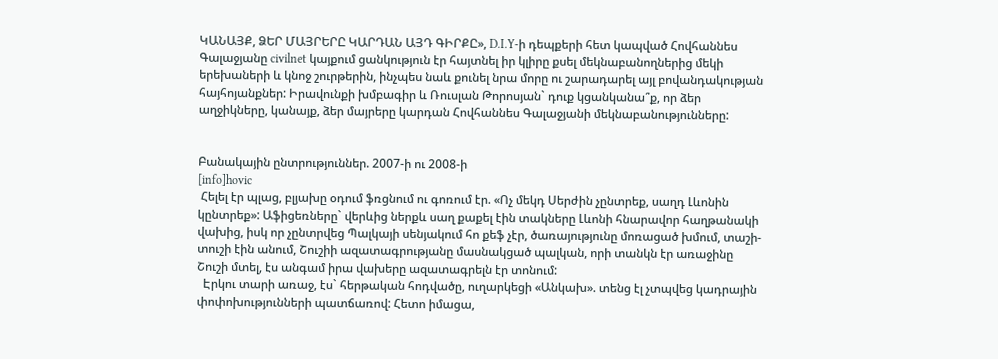ԿԱՆԱՅՔ, ՁԵՐ ՄԱՅՐԵՐԸ ԿԱՐԴԱՆ ԱՅԴ ԳԻՐՔԸ», D.I.Y-ի դեպքերի հետ կապված Հովհաննես Գալաջյանը civilnet կայքում ցանկություն էր հայտնել իր կլիրը քսել մեկնաբանողներից մեկի երեխաների և կնոջ շուրթերին, ինչպես նաև քունել նրա մորը ու շարադարել այլ բովանդակության հայհոյանքներ: Իրավունքի խմբագիր և Ռուսլան Թորոսյան` դուք կցանկանա՞ք, որ ձեր աղջիկները, կանայք, ձեր մայրերը կարդան Հովհաննես Գալաջյանի մեկնաբանությունները:


Բանակային ընտրություններ. 2007-ի ու 2008-ի
[info]hovic
 Հելել էր պլաց, բլյախը օդում ֆռցնում ու գոռում էր. «Ոչ մեկդ Սերժին չընտրեք, սաղդ Լևոնին կընտրեք»: Աֆիցեռները` վերևից ներքև սաղ քաքել էին տակները Լևոնի հնարավոր հաղթանակի վախից, իսկ որ չընտրվեց Պալկայի սենյակում հո քեֆ չէր, ծառայությունը մոռացած խմում, տաշի-տուշի էին անում, Շուշիի ազատագրությանը մասնակցած պալկան, որի տանկն էր առաջինը Շուշի մտել, էս անգամ իրա վախերը ազատագրելն էր տոնում:
  Էրկու տարի առաջ, էս` հերթական հոդվածը, ուղարկեցի «Անկախ». տենց էլ չտպվեց կադրային փոփոխությունների պատճառով: Հետո իմացա,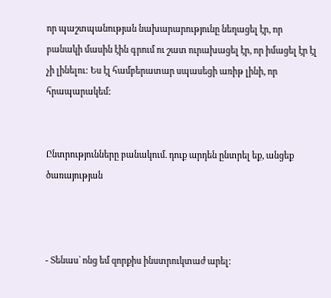որ պաշտպանության նախարարությունը նեղացել էր, որ բանակի մասին էին գրում ու շատ ուրախացել էր, որ իմացել էր էլ չի լինելու: Ես էլ համբերատար սպասեցի առիթ լինի, որ հրապարակեմ:


Ընտրությունները բանակում. դուք արդեն ընտրել եք, անցեք ծառայության



- Տենաս` ոնց եմ զորքիս ինստրուկտաժ արել: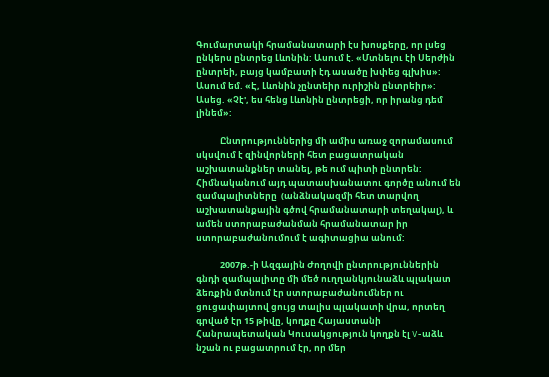Գումարտակի հրամանատարի էս խոսքերը, որ լսեց ընկերս ընտրեց Լևոնին: Ասում է. «Մտնելու էի Սերժին ընտրեի, բայց կամբատի էդ ասածը խփեց գլխիս»: Ասում եմ. «Է, Լևոնին չընտեիր ուրիշին ընտրեիր»: Ասեց. «Չէ', ես հենց Լևոնին ընտրեցի, որ իրանց դեմ լինեմ»:

            Ընտրություններից մի ամիս առաջ զորամասում սկսվում է զինվորների հետ բացատրական աշխատանքներ տանել, թե ում պիտի ընտրեն: Հիմնականում այդ պատասխանատու գործը անում են զամպալիտները  (անձնակազմի հետ տարվող աշխատանքային գծով հրամանատարի տեղակալ), և ամեն ստորաբաժանման հրամանատար իր ստորաբաժանումում է ագիտացիա անում:

            2007թ.-ի Ազգային Ժողովի ընտրություններին գնդի զամպալիտը մի մեծ ուղղանկյունաձև պլակատ ձեռքին մտնում էր ստորաբաժանումներ ու ցուցափայտով ցույց տալիս պլակատի վրա, որտեղ գրված էր 15 թիվը, կողքը Հայաստանի Հանրապետական Կուսակցություն կողքն էլ V-աձև նշան ու բացատրում էր, որ մեր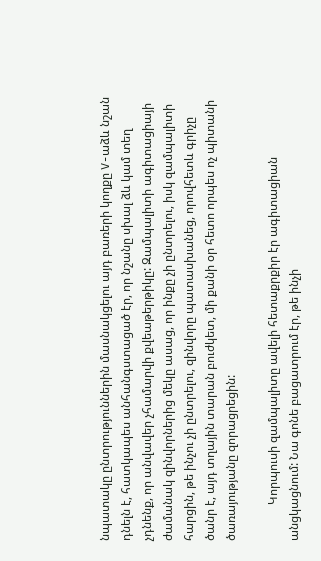նպատակը ընտրություններին մասնակցելու այդ բառերի կողքը V-աձև նշան դնելն է, հատկապես անհանգստացած էր, որ նշանը սխալ ձև կամ տեղ չդնենք, որ անվավեր չհամարվի քվեաթերթիկը: Զամպալիտի ագիտացիայի ժամանակ զինվորներից մեկը ասաց, որ ինքը չի ընտրելու, իսկ զամպալիտի հարցին, թե ինչու չի ընտրելու, զինվորը պատասխանեց, որովհետև գրիչը ծանր է, այդ տղային տարան բուժկետ, մի քանի օր հետո որպես ոչ պիտանի ծառայությանը զորացրեցին:

            Կորպուսի զամպալիտը ավելի հետաքրքիր էր ագիտացիան անցկացնում: Նա գոնե բացատրում էր, թե ինչի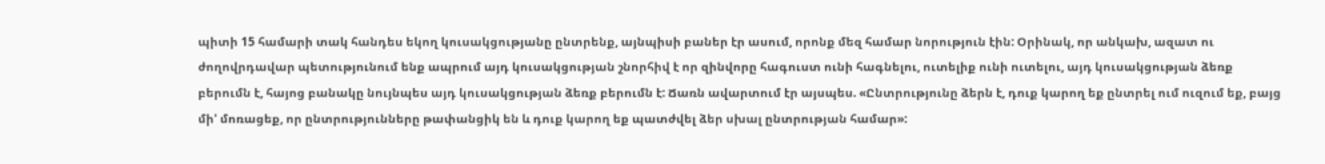պիտի 15 համարի տակ հանդես եկող կուսակցությանը ընտրենք, այնպիսի բաներ էր ասում, որոնք մեզ համար նորություն էին: Օրինակ, որ անկախ, ազատ ու ժողովրդավար պետությունում ենք ապրում այդ կուսակցության շնորհիվ է որ զինվորը հագուստ ունի հագնելու, ուտելիք ունի ուտելու, այդ կուսակցության ձեռք բերումն է, հայոց բանակը նույնպես այդ կուսակցության ձեռք բերումն է: Ճառն ավարտում էր այսպես. «Ընտրությունը ձերն է, դուք կարող եք ընտրել ում ուզում եք, բայց մի' մոռացեք, որ ընտրությունները թափանցիկ են և դուք կարող եք պատժվել ձեր սխալ ընտրության համար»: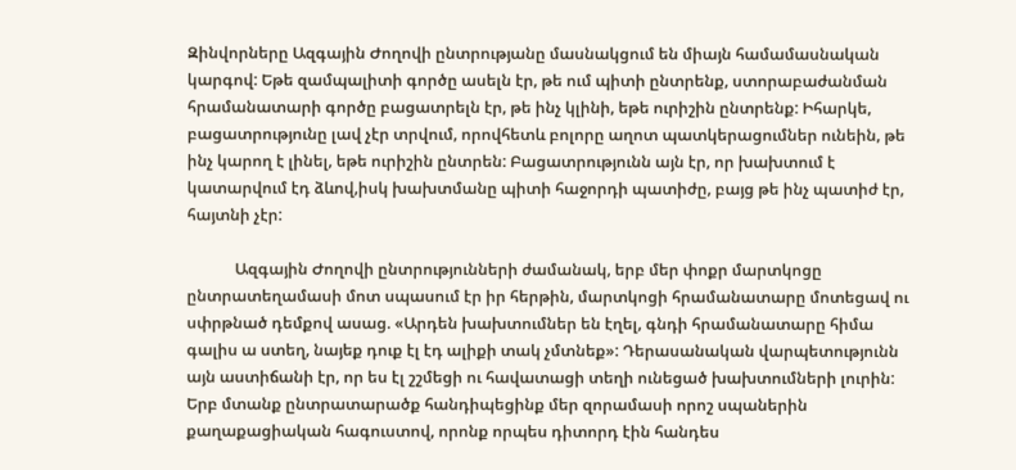Զինվորները Ազգային Ժողովի ընտրությանը մասնակցում են միայն համամասնական կարգով: Եթե զամպալիտի գործը ասելն էր, թե ում պիտի ընտրենք, ստորաբաժանման հրամանատարի գործը բացատրելն էր, թե ինչ կլինի, եթե ուրիշին ընտրենք: Իհարկե, բացատրությունը լավ չէր տրվում, որովհետև բոլորը աղոտ պատկերացումներ ունեին, թե ինչ կարող է լինել, եթե ուրիշին ընտրեն: Բացատրությունն այն էր, որ խախտում է կատարվում էդ ձևով,իսկ խախտմանը պիտի հաջորդի պատիժը, բայց թե ինչ պատիժ էր, հայտնի չէր:

            Ազգային Ժողովի ընտրությունների ժամանակ, երբ մեր փոքր մարտկոցը ընտրատեղամասի մոտ սպասում էր իր հերթին, մարտկոցի հրամանատարը մոտեցավ ու սփրթնած դեմքով ասաց. «Արդեն խախտումներ են էղել, գնդի հրամանատարը հիմա գալիս ա ստեղ, նայեք դուք էլ էդ ալիքի տակ չմտնեք»: Դերասանական վարպետությունն այն աստիճանի էր, որ ես էլ շշմեցի ու հավատացի տեղի ունեցած խախտումների լուրին: Երբ մտանք ընտրատարածք հանդիպեցինք մեր զորամասի որոշ սպաներին քաղաքացիական հագուստով, որոնք որպես դիտորդ էին հանդես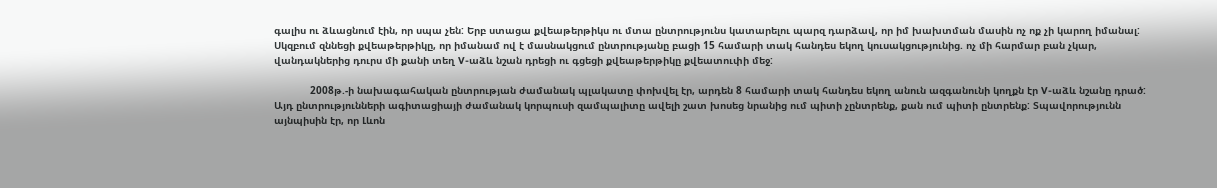գալիս ու ձևացնում էին, որ սպա չեն: Երբ ստացա քվեաթերթիկս ու մտա ընտրությունս կատարելու պարզ դարձավ, որ իմ խախտման մասին ոչ ոք չի կարող իմանալ: Սկզբում զննեցի քվեաթերթիկը, որ իմանամ ով է մասնակցում ընտրությանը բացի 15 համարի տակ հանդես եկող կուսակցությունից. ոչ մի հարմար բան չկար, վանդակներից դուրս մի քանի տեղ V-աձև նշան դրեցի ու գցեցի քվեաթերթիկը քվեատուփի մեջ:

            2008թ.-ի նախագահական ընտրության ժամանակ պլակատը փոխվել էր, արդեն 8 համարի տակ հանդես եկող անուն ազգանունի կողքն էր V-աձև նշանը դրած: Այդ ընտրությունների ագիտացիայի ժամանակ կորպուսի զամպալիտը ավելի շատ խոսեց նրանից ում պիտի չընտրենք, քան ում պիտի ընտրենք: Տպավորությունն այնպիսին էր, որ Լևոն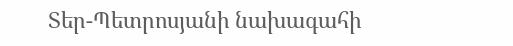Տեր-Պետրոսյանի նախագահի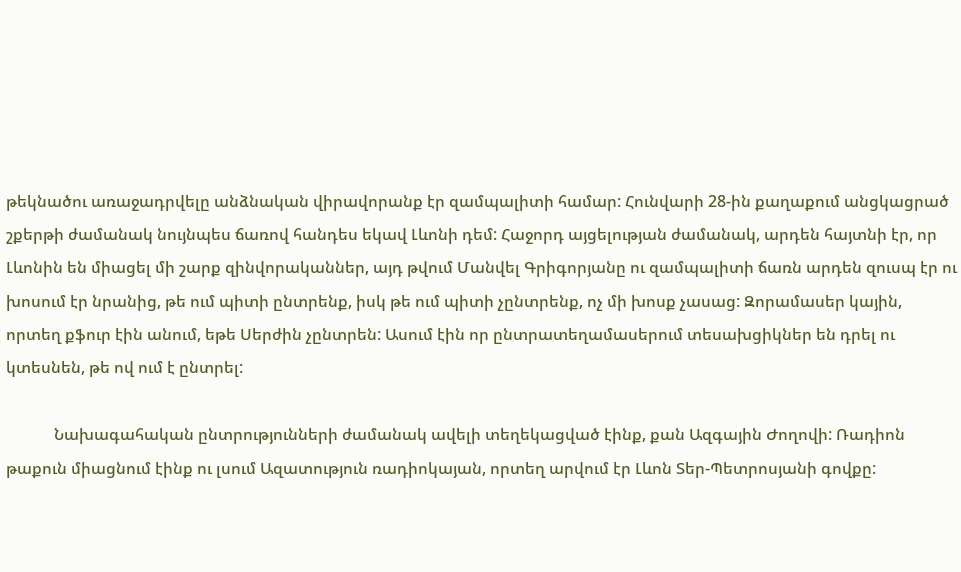թեկնածու առաջադրվելը անձնական վիրավորանք էր զամպալիտի համար: Հունվարի 28-ին քաղաքում անցկացրած շքերթի ժամանակ նույնպես ճառով հանդես եկավ Լևոնի դեմ: Հաջորդ այցելության ժամանակ, արդեն հայտնի էր, որ Լևոնին են միացել մի շարք զինվորականներ, այդ թվում Մանվել Գրիգորյանը ու զամպալիտի ճառն արդեն զուսպ էր ու խոսում էր նրանից, թե ում պիտի ընտրենք, իսկ թե ում պիտի չընտրենք, ոչ մի խոսք չասաց: Զորամասեր կային, որտեղ քֆուր էին անում, եթե Սերժին չընտրեն: Ասում էին որ ընտրատեղամասերում տեսախցիկներ են դրել ու կտեսնեն, թե ով ում է ընտրել:

            Նախագահական ընտրությունների ժամանակ ավելի տեղեկացված էինք, քան Ազգային Ժողովի: Ռադիոն թաքուն միացնում էինք ու լսում Ազատություն ռադիոկայան, որտեղ արվում էր Լևոն Տեր-Պետրոսյանի գովքը: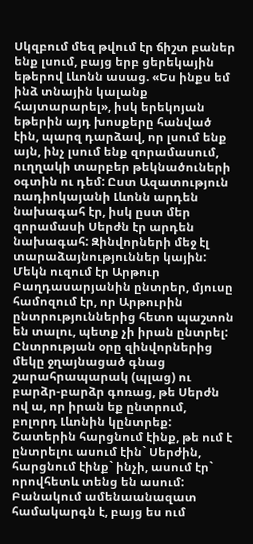Սկզբում մեզ թվում էր ճիշտ բաներ ենք լսում, բայց երբ ցերեկային եթերով Լևոնն ասաց. «Ես ինքս եմ ինձ տնային կալանք հայտարարել», իսկ երեկոյան եթերին այդ խոսքերը հանված էին, պարզ դարձավ, որ լսում ենք այն, ինչ լսում ենք զորամասում, ուղղակի տարբեր թեկնածուների օգտին ու դեմ: Ըստ Ազատություն ռադիոկայանի Լևոնն արդեն նախագահ էր, իսկ ըստ մեր զորամասի Սերժն էր արդեն նախագահ: Զինվորների մեջ էլ տարաձայնություններ կային: Մեկն ուզում էր Արթուր Բաղդասարյանին ընտրեր, մյուսը համոզում էր, որ Արթուրին ընտրություններից հետո պաշտոն են տալու, պետք չի իրան ընտրել: Ընտրության օրը զինվորներից մեկը ջղայնացած գնաց շարահրապարակ (պլաց) ու բարձր-բարձր գոռաց, թե Սերժն ով ա, որ իրան եք ընտրում, բոլորդ Լևոնին կընտրեք: Շատերին հարցնում էինք, թե ում է ընտրելու ասում էին` Սերժին, հարցնում էինք` ինչի, ասում էր` որովհետև տենց են ասում: Բանակում ամենաանազատ համակարգն է, բայց ես ում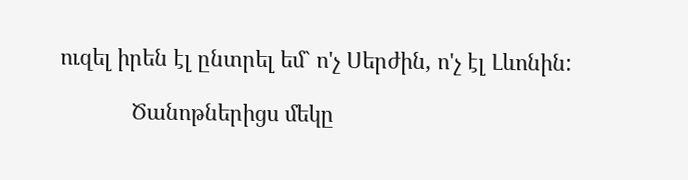ուզել իրեն էլ ընտրել եմ` ո'չ Սերժին, ո'չ էլ Լևոնին:

            Ծանոթներիցս մեկը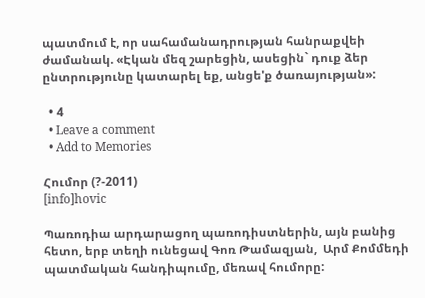պատմում է, որ սահամանադրության հանրաքվեի ժամանակ. «Էկան մեզ շարեցին, ասեցին` դուք ձեր ընտրությունը կատարել եք, անցե'ք ծառայության»:

  • 4
  • Leave a comment
  • Add to Memories

Հումոր (?-2011)
[info]hovic

Պառոդիա արդարացող պառոդիստներին, այն բանից հետո, երբ տեղի ունեցավ Գոռ Թամազյան,  Արմ Քոմմեդի պատմական հանդիպումը, մեռավ հումորը: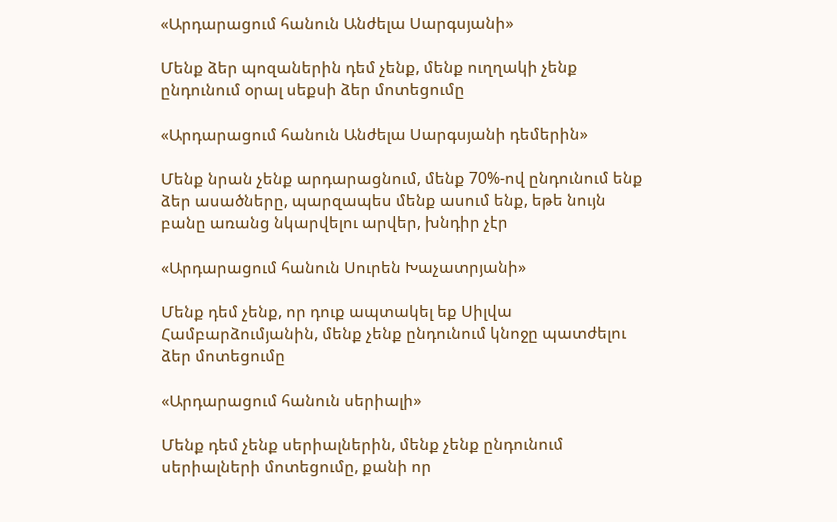«Արդարացում հանուն Անժելա Սարգսյանի»

Մենք ձեր պոզաներին դեմ չենք, մենք ուղղակի չենք ընդունում օրալ սեքսի ձեր մոտեցումը

«Արդարացում հանուն Անժելա Սարգսյանի դեմերին»

Մենք նրան չենք արդարացնում, մենք 70%-ով ընդունում ենք ձեր ասածները, պարզապես մենք ասում ենք, եթե նույն բանը առանց նկարվելու արվեր, խնդիր չէր

«Արդարացում հանուն Սուրեն Խաչատրյանի»

Մենք դեմ չենք, որ դուք ապտակել եք Սիլվա Համբարձումյանին, մենք չենք ընդունում կնոջը պատժելու ձեր մոտեցումը

«Արդարացում հանուն սերիալի»

Մենք դեմ չենք սերիալներին, մենք չենք ընդունում սերիալների մոտեցումը, քանի որ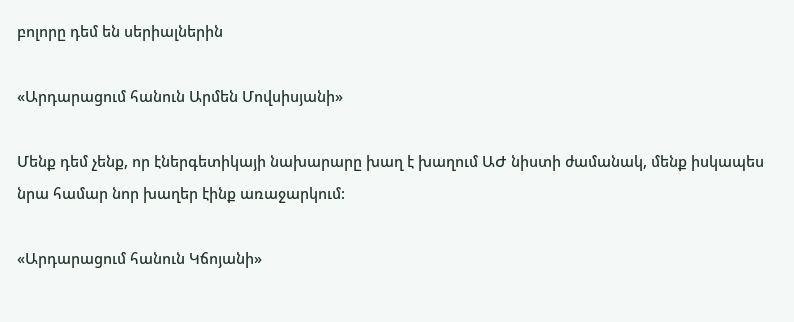բոլորը դեմ են սերիալներին

«Արդարացում հանուն Արմեն Մովսիսյանի»

Մենք դեմ չենք, որ էներգետիկայի նախարարը խաղ է խաղում ԱԺ նիստի ժամանակ, մենք իսկապես նրա համար նոր խաղեր էինք առաջարկում:

«Արդարացում հանուն Կճոյանի»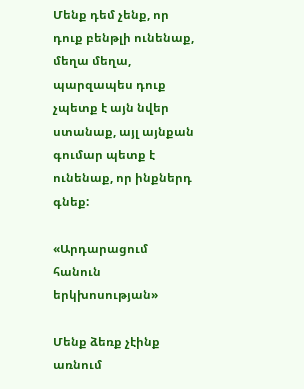Մենք դեմ չենք, որ դուք բենթլի ունենաք, մեղա մեղա, պարզապես դուք չպետք է այն նվեր ստանաք, այլ այնքան գումար պետք է ունենաք, որ ինքներդ գնեք:

«Արդարացում հանուն երկխոսության»

Մենք ձեռք չէինք առնում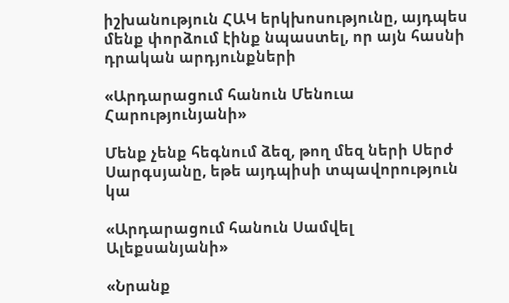իշխանություն ՀԱԿ երկխոսությունը, այդպես մենք փորձում էինք նպաստել, որ այն հասնի դրական արդյունքների

«Արդարացում հանուն Մենուա Հարությունյանի»

Մենք չենք հեգնում ձեզ, թող մեզ ների Սերժ Սարգսյանը, եթե այդպիսի տպավորություն կա

«Արդարացում հանուն Սամվել Ալեքսանյանի»

«Նրանք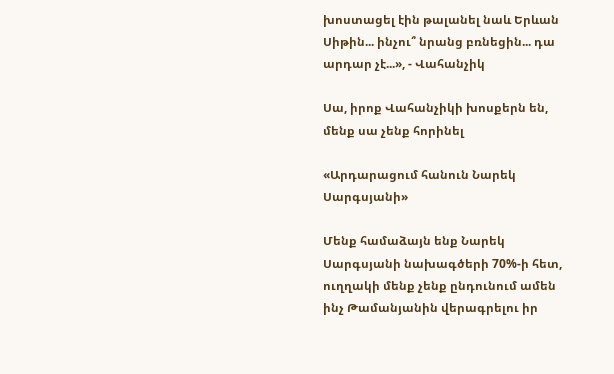խոստացել էին թալանել նաև Երևան Սիթին... ինչու՞ նրանց բռնեցին... դա արդար չէ...», - Վահանչիկ

Սա, իրոք Վահանչիկի խոսքերն են, մենք սա չենք հորինել

«Արդարացում հանուն Նարեկ Սարգսյանի»

Մենք համաձայն ենք Նարեկ Սարգսյանի նախագծերի 70%-ի հետ, ուղղակի մենք չենք ընդունում ամեն ինչ Թամանյանին վերագրելու իր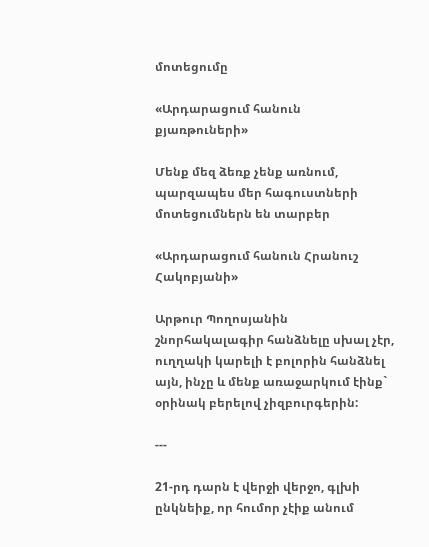մոտեցումը

«Արդարացում հանուն քյառթուների»

Մենք մեզ ձեռք չենք առնում, պարզապես մեր հագուստների մոտեցումներն են տարբեր

«Արդարացում հանուն Հրանուշ Հակոբյանի»

Արթուր Պողոսյանին շնորհակալագիր հանձնելը սխալ չէր, ուղղակի կարելի է բոլորին հանձնել այն, ինչը և մենք առաջարկում էինք` օրինակ բերելով չիզբուրգերին:

---

21-րդ դարն է վերջի վերջո, գլխի ընկնեիք, որ հումոր չէիք անում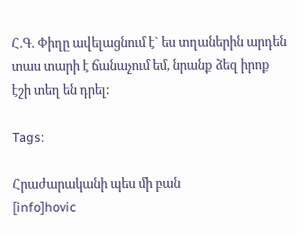Հ.Գ. Փիղը ավելացնում է` ես տղաներին արդեն տաս տարի է ճանաչում եմ, նրանք ձեզ իրոք էշի տեղ են դրել:

Tags:

Հրաժարականի պես մի բան
[info]hovic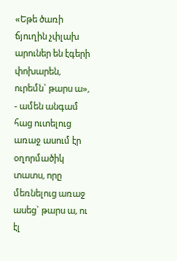«Եթե ծառի ճյուղին չփլախ արուներ են էգերի փոխարեն, ուրեմն` թարս ա», - ամեն անգամ հաց ուտելուց առաջ ասում էր օղորմածիկ տատս, որը մեռնելուց առաջ ասեց` թարս ա, ու էլ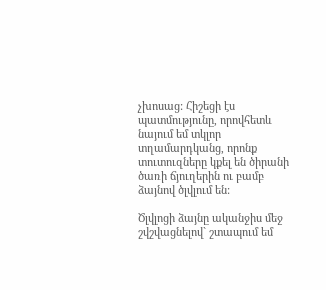չխոսաց: Հիշեցի էս պատմությունը, որովհետև նայում եմ տկլոր տղամարդկանց, որոնք տուտուզները կքել են ծիրանի ծառի ճյուղերին ու բամբ ձայնով ծլվլում են:

Ծլվլոցի ձայնը ականջիս մեջ շվշվացնելով` շտապում եմ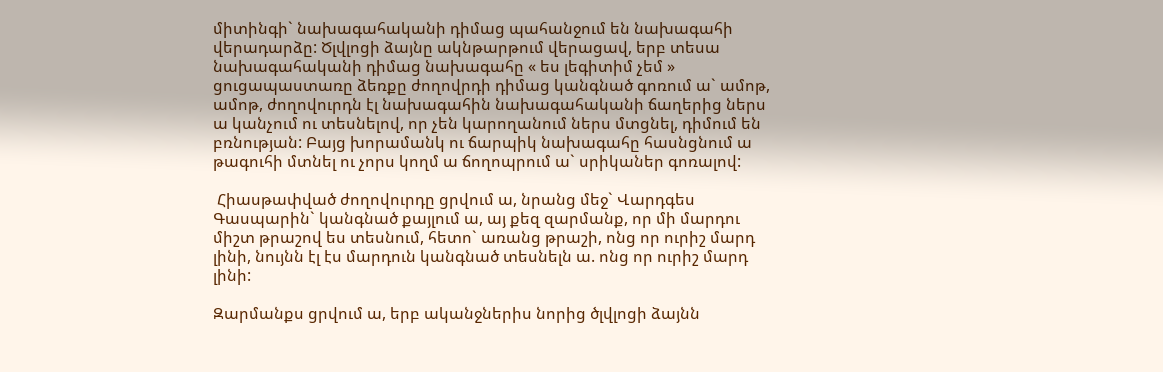միտինգի` նախագահականի դիմաց պահանջում են նախագահի վերադարձը: Ծլվլոցի ձայնը ակնթարթում վերացավ, երբ տեսա նախագահականի դիմաց նախագահը « ես լեգիտիմ չեմ » ցուցապաստառը ձեռքը ժողովրդի դիմաց կանգնած գոռում ա` ամոթ, ամոթ, ժողովուրդն էլ նախագահին նախագահականի ճաղերից ներս ա կանչում ու տեսնելով, որ չեն կարողանում ներս մտցնել, դիմում են բռնության: Բայց խորամանկ ու ճարպիկ նախագահը հասնցնում ա թագուհի մտնել ու չորս կողմ ա ճողոպրում ա` սրիկաներ գոռալով:

 Հիասթափված ժողովուրդը ցրվում ա, նրանց մեջ` Վարդգես Գասպարին` կանգնած քայլում ա, այ քեզ զարմանք, որ մի մարդու միշտ թրաշով ես տեսնում, հետո` առանց թրաշի, ոնց որ ուրիշ մարդ լինի, նույնն էլ էս մարդուն կանգնած տեսնելն ա. ոնց որ ուրիշ մարդ լինի:

Զարմանքս ցրվում ա, երբ ականջներիս նորից ծլվլոցի ձայնն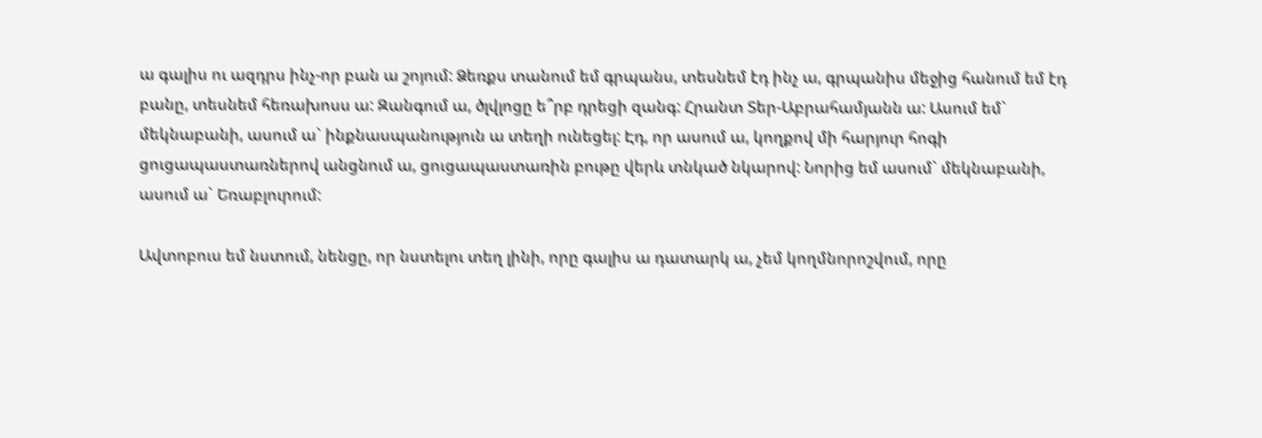ա գալիս ու ազդրս ինչ-որ բան ա շոյում: Ձեռքս տանում եմ գրպանս, տեսնեմ էդ ինչ ա, գրպանիս մեջից հանում եմ էդ բանը, տեսնեմ հեռախոսս ա: Զանգում ա, ծլվլոցը ե՞րբ դրեցի զանգ: Հրանտ Տեր-Աբրահամյանն ա: Ասում եմ` մեկնաբանի, ասում ա` ինքնասպանություն ա տեղի ունեցել: Էդ, որ ասում ա, կողքով մի հարյուր հոգի ցուցապաստառներով անցնում ա, ցուցապաստառին բութը վերև տնկած նկարով: Նորից եմ ասում` մեկնաբանի, ասում ա` Եռաբլուրում:

Ավտոբուս եմ նստում, նենցը, որ նստելու տեղ լինի, որը գալիս ա դատարկ ա, չեմ կողմնորոշվում, որը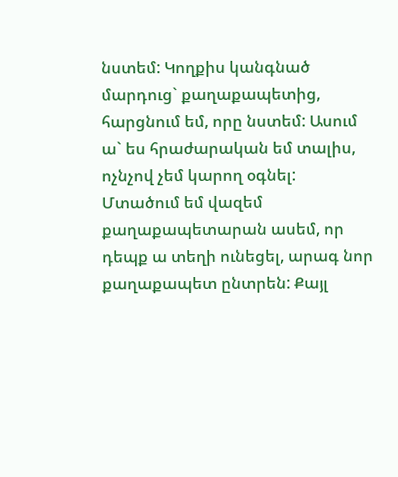նստեմ: Կողքիս կանգնած մարդուց` քաղաքապետից, հարցնում եմ, որը նստեմ: Ասում ա` ես հրաժարական եմ տալիս, ոչնչով չեմ կարող օգնել: Մտածում եմ վազեմ քաղաքապետարան ասեմ, որ դեպք ա տեղի ունեցել, արագ նոր քաղաքապետ ընտրեն: Քայլ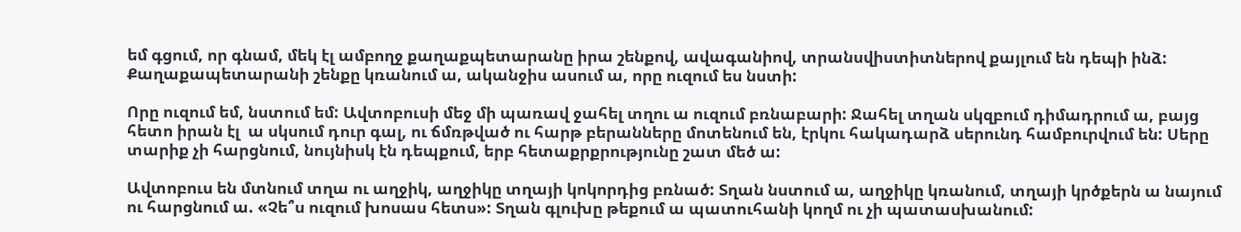եմ գցում, որ գնամ, մեկ էլ ամբողջ քաղաքպետարանը իրա շենքով, ավագանիով, տրանսվիստիտներով քայլում են դեպի ինձ: Քաղաքապետարանի շենքը կռանում ա, ականջիս ասում ա, որը ուզում ես նստի:

Որը ուզում եմ, նստում եմ: Ավտոբուսի մեջ մի պառավ ջահել տղու ա ուզում բռնաբարի: Ջահել տղան սկզբում դիմադրում ա, բայց հետո իրան էլ  ա սկսում դուր գալ, ու ճմռթված ու հարթ բերանները մոտենում են, էրկու հակադարձ սերունդ համբուրվում են: Սերը տարիք չի հարցնում, նույնիսկ էն դեպքում, երբ հետաքրքրությունը շատ մեծ ա:

Ավտոբուս են մտնում տղա ու աղջիկ, աղջիկը տղայի կոկորդից բռնած: Տղան նստում ա, աղջիկը կռանում, տղայի կրծքերն ա նայում ու հարցնում ա. «Չե՞ս ուզում խոսաս հետս»: Տղան գլուխը թեքում ա պատուհանի կողմ ու չի պատասխանում: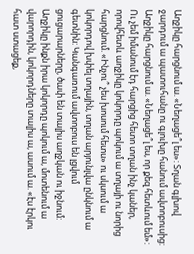Աղջիկը հարցնում ա. «Նեղացե՞լ ես»: Տղան գլխով ջարդում ա պատուհանը ու գլուխը հանում ավտոբուսից: Աղջիկը հարցնում ա. «Նեղացե՞լ ես, որ քեզ հետևում եմ»: Ու չեմ իմանում էդ հարցից հետո տղան ինչ կաներ, որովհետև աղջիկը կոկորդը պոկում ա տղայի ու նորից հարցնում. «Ինչու՞ չես խոսում հետս» ու սկսում ա կոկորդով խփել տղային, տղան արյունլվա ընկնում ա գետնին: Կանգառում ավտոբուս են լցվում ցուցարարները, ծափ են տալիս աղջկան ու իջնում: Աղջիկը ինքն իրա կոկորդը պոկում ա, մոտենում ա վարորդին, կոկորդները տալիս ա, ասում ա. «էս էրկու հատ ստացեք,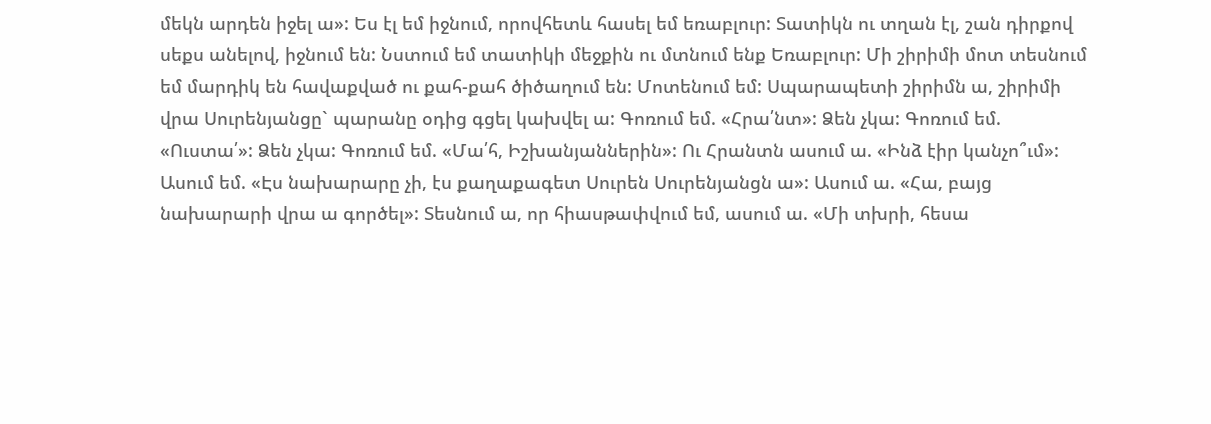մեկն արդեն իջել ա»: Ես էլ եմ իջնում, որովհետև հասել եմ եռաբլուր: Տատիկն ու տղան էլ, շան դիրքով սեքս անելով, իջնում են: Նստում եմ տատիկի մեջքին ու մտնում ենք Եռաբլուր: Մի շիրիմի մոտ տեսնում եմ մարդիկ են հավաքված ու քահ-քահ ծիծաղում են: Մոտենում եմ: Սպարապետի շիրիմն ա, շիրիմի վրա Սուրենյանցը` պարանը օդից գցել կախվել ա: Գոռում եմ. «Հրա՛նտ»: Ձեն չկա: Գոռում եմ. «Ուստա՛»: Ձեն չկա: Գոռում եմ. «Մա՛հ, Իշխանյաններին»: Ու Հրանտն ասում ա. «Ինձ էիր կանչո՞ւմ»: Ասում եմ. «Էս նախարարը չի, էս քաղաքագետ Սուրեն Սուրենյանցն ա»: Ասում ա. «Հա, բայց նախարարի վրա ա գործել»: Տեսնում ա, որ հիասթափվում եմ, ասում ա. «Մի տխրի, հեսա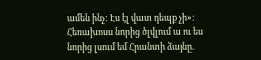ամեն ինչ: Էս էլ վատ դեպք չի»: Հեռախոսս նորից ծլվլում ա ու ես նորից լսում եմ Հրանտի ձայնը.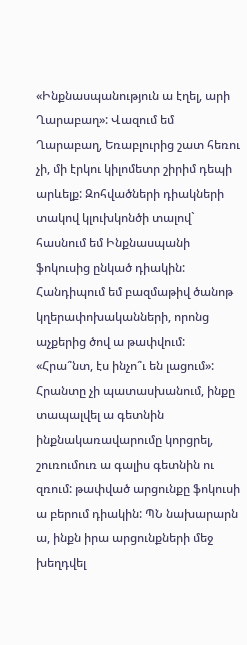«Ինքնասպանություն ա էղել, արի Ղարաբաղ»: Վազում եմ Ղարաբաղ, Եռաբլուրից շատ հեռու չի, մի էրկու կիլոմետր շիրիմ դեպի արևելք: Զոհվածների դիակների տակով կլուխկոնծի տալով` հասնում եմ Ինքնասպանի ֆոկուսից ընկած դիակին: Հանդիպում եմ բազմաթիվ ծանոթ կղերափոխականների, որոնց աչքերից ծով ա թափվում: «Հրա՞նտ, էս ինչո՞ւ են լացում»: Հրանտը չի պատասխանում, ինքը տապալվել ա գետնին ինքնակառավարումը կորցրել, շուռումուռ ա գալիս գետնին ու զռում: թափված արցունքը ֆոկուսի ա բերում դիակին: ՊՆ նախարարն ա, ինքն իրա արցունքների մեջ խեղդվել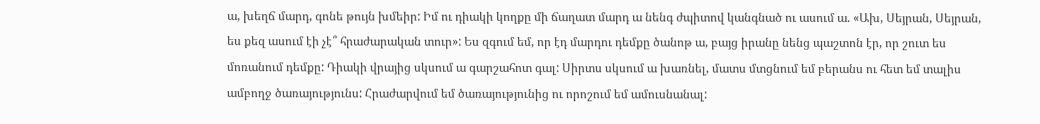ա, խեղճ մարդ, գոնե թույն խմեիր: Իմ ու դիակի կողքը մի ճաղատ մարդ ա նենգ ժպիտով կանգնած ու ասում ա. «Ախ, Սեյրան, Սեյրան, ես քեզ ասում էի չէ՞ հրաժարական տուր»: Ես զգում եմ, որ էդ մարդու դեմքը ծանոթ ա, բայց իրանը նենց պաշտոն էր, որ շուտ ես մոռանում դեմքը: Դիակի վրայից սկսում ա գարշահոտ գալ: Սիրտս սկսում ա խառնել, մատս մտցնում եմ բերանս ու հետ եմ տալիս ամբողջ ծառայությունս: Հրաժարվում եմ ծառայությունից ու որոշում եմ ամուսնանալ: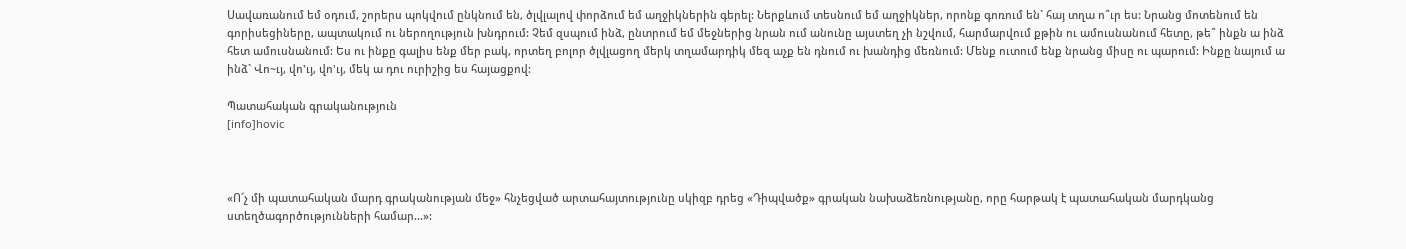Սավառանում եմ օդում, շորերս պոկվում ընկնում են, ծլվլալով փորձում եմ աղջիկներին գերել: Ներքևում տեսնում եմ աղջիկներ, որոնք գոռում են` հայ տղա ո՞ւր ես: Նրանց մոտենում են գորիսեցիները, ապտակում ու ներողություն խնդրում: Չեմ զսպում ինձ, ընտրում եմ մեջներից նրան ում անունը այստեղ չի նշվում, հարմարվում քթին ու ամուսնանում հետը, թե՞ ինքն ա ինձ հետ ամուսնանում: Ես ու ինքը գալիս ենք մեր բակ, որտեղ բոլոր ծլվլացող մերկ տղամարդիկ մեզ աչք են դնում ու խանդից մեռնում: Մենք ուտում ենք նրանց միսը ու պարում: Ինքը նայում ա ինձ` Վո~ւյ, վո'ւյ, վո'ւյ, մեկ ա դու ուրիշից ես հայացքով:

Պատահական գրականություն
[info]hovic



«Ո՜չ մի պատահական մարդ գրականության մեջ» հնչեցված արտահայտությունը սկիզբ դրեց «Դիպվածք» գրական նախաձեռնությանը, որը հարթակ է պատահական մարդկանց ստեղծագործությունների համար...»: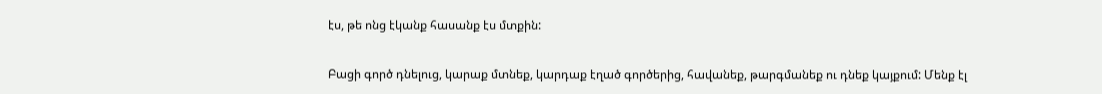էս, թե ոնց էկանք հասանք էս մտքին:

Բացի գործ դնելուց, կարաք մտնեք, կարդաք էղած գործերից, հավանեք, թարգմանեք ու դնեք կայքում: Մենք էլ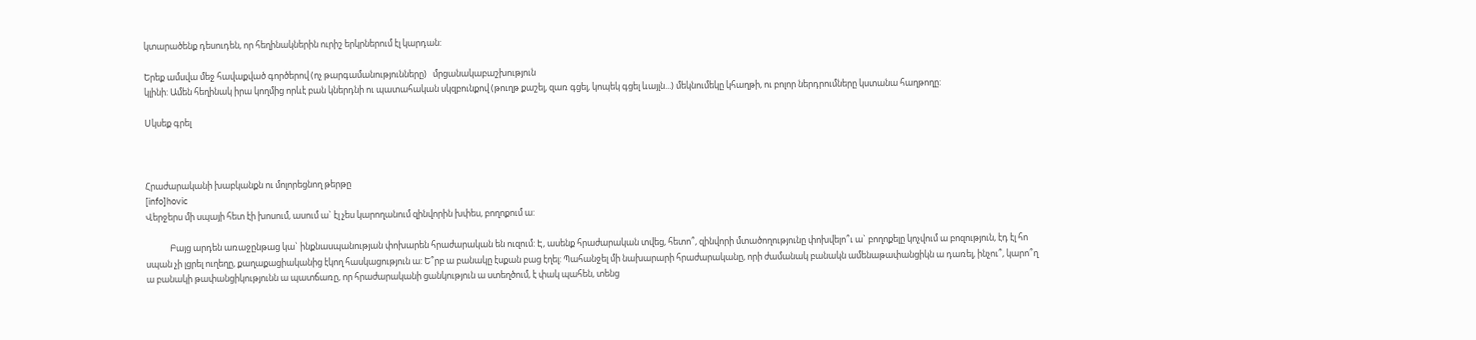կտարածենք դեսուդեն, որ հեղինակներին ուրիշ երկրներում էլ կարդան:

Երեք ամսվա մեջ հավաքված գործերով (ոչ թարգամանությունները)   մրցանակաբաշխություն
կլինի: Ամեն հեղինակ իրա կողմից որևէ բան կներդնի ու պատահական սկզբունքով (թուղթ քաշել, զառ գցել, կոպեկ գցել ևայլն...) մեկնումեկը կհաղթի, ու բոլոր ներդրումները կստանա հաղթողը:

Սկսեք գրել



Հրաժարականի խաբկանքն ու մոլորեցնող թերթը
[info]hovic
Վերջերս մի սպայի հետ էի խոսում, ասում ա` էլ չես կարողանում զինվորին խփես, բողոքում ա:

            Բայց արդեն առաջընթաց կա` ինքնասպանության փոխարեն հրաժարական են ուզում: Է, ասենք հրաժարական տվեց, հետո՞, զինվորի մտածողությունը փոխվելո՞ւ ա` բողոքելը կոչվում ա բոզություն, էդ էլ հո սպան չի լցրել ուղեղը, քաղաքացիականից էկող հասկացություն ա: Ե՞րբ ա բանակը էսքան բաց էղել: Պահանջել մի նախարարի հրաժարականը, որի ժամանակ բանակն ամենաթափանցիկն ա դառել, ինչու՞, կարո՞ղ ա բանակի թափանցիկությունն ա պատճառը, որ հրաժարականի ցանկություն ա ստեղծում, է փակ պահեն, տենց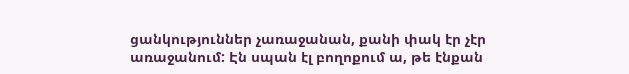ցանկություններ չառաջանան, քանի փակ էր չէր առաջանում: Էն սպան էլ բողոքում ա, թե էնքան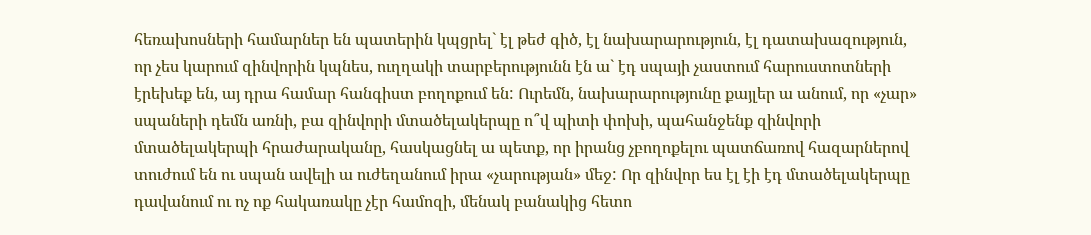հեռախոսների համարներ են պատերին կպցրել` էլ թեժ գիծ, էլ նախարարություն, էլ դատախազություն, որ չես կարում զինվորին կպնես, ուղղակի տարբերությունն էն ա` էդ սպայի չաստում հարուստոտների էրեխեք են, այ դրա համար հանգիստ բողոքում են: Ուրեմն, նախարարությունը քայլեր ա անում, որ «չար» սպաների դեմն առնի, բա զինվորի մտածելակերպը ո՞վ պիտի փոխի, պահանջենք զինվորի մտածելակերպի հրաժարականը, հասկացնել ա պետք, որ իրանց չբողոքելու պատճառով հազարներով տուժում են ու սպան ավելի ա ուժեղանում իրա «չարության» մեջ: Որ զինվոր ես էլ էի էդ մտածելակերպը դավանում ու ոչ ոք հակառակը չէր համոզի, մենակ բանակից հետո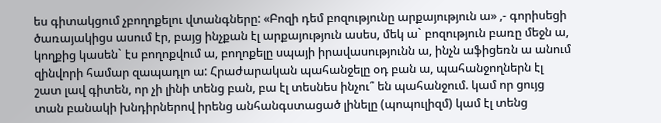ես գիտակցում չբողոքելու վտանգները: «Բոզի դեմ բոզությունը արքայություն ա» ,- գորիսեցի ծառայակիցս ասում էր, բայց ինչքան էլ արքայություն ասես, մեկ ա` բոզություն բառը մեջն ա, կողքից կասեն` էս բողոքվում ա, բողոքելը սպայի իրավասությունն ա, ինչն աֆիցեռն ա անում զինվորի համար զապադլո ա: Հրաժարական պահանջելը օդ բան ա, պահանջողներն էլ շատ լավ գիտեն, որ չի լինի տենց բան, բա էլ տեսնես ինչու՞ են պահանջում. կամ որ ցույց տան բանակի խնդիրներով իրենց անհանգստացած լինելը (պոպուլիզմ) կամ էլ տենց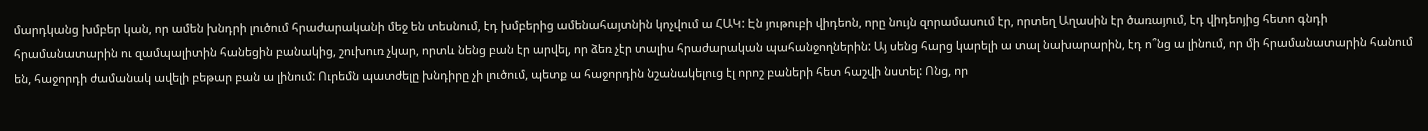մարդկանց խմբեր կան, որ ամեն խնդրի լուծում հրաժարականի մեջ են տեսնում, էդ խմբերից ամենահայտնին կոչվում ա ՀԱԿ: Էն յութուբի վիդեոն, որը նույն զորամասում էր, որտեղ Աղասին էր ծառայում, էդ վիդեոյից հետո գնդի հրամանատարին ու զամպալիտին հանեցին բանակից, շուխուռ չկար, որտև նենց բան էր արվել, որ ձեռ չէր տալիս հրաժարական պահանջողներին: Այ սենց հարց կարելի ա տալ նախարարին, էդ ո՞նց ա լինում, որ մի հրամանատարին հանում են, հաջորդի ժամանակ ավելի բեթար բան ա լինում: Ուրեմն պատժելը խնդիրը չի լուծում, պետք ա հաջորդին նշանակելուց էլ որոշ բաների հետ հաշվի նստել: Ոնց, որ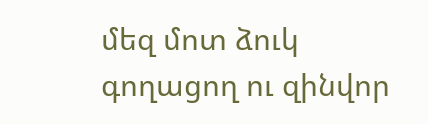մեզ մոտ ձուկ գողացող ու զինվոր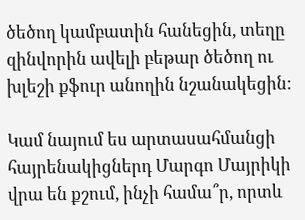ծեծող կամբատին հանեցին, տեղը զինվորին ավելի բեթար ծեծող ու խլեշի քֆուր անողին նշանակեցին:

Կամ նայում ես արտասահմանցի հայրենակիցներդ Մարգո Մայրիկի վրա են քշում, ինչի համա՞ր, որտև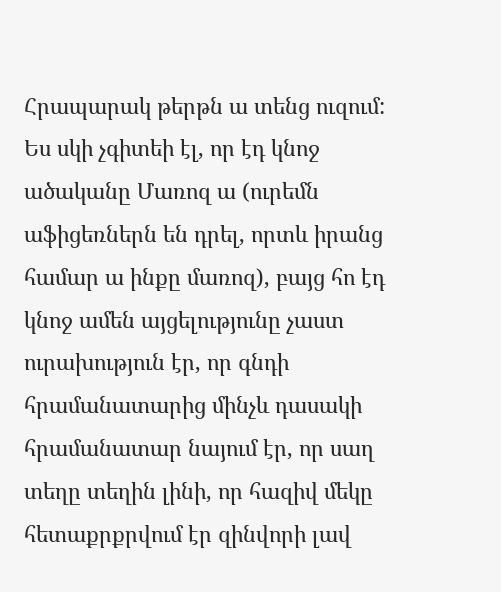Հրապարակ թերթն ա տենց ուզում: Ես սկի չգիտեի էլ, որ էդ կնոջ ածականը Մառոզ ա (ուրեմն աֆիցեռներն են դրել, որտև իրանց համար ա ինքը մառոզ), բայց հո էդ կնոջ ամեն այցելությունը չաստ ուրախություն էր, որ գնդի հրամանատարից մինչև դասակի հրամանատար նայում էր, որ սաղ տեղը տեղին լինի, որ հազիվ մեկը հետաքրքրվում էր զինվորի լավ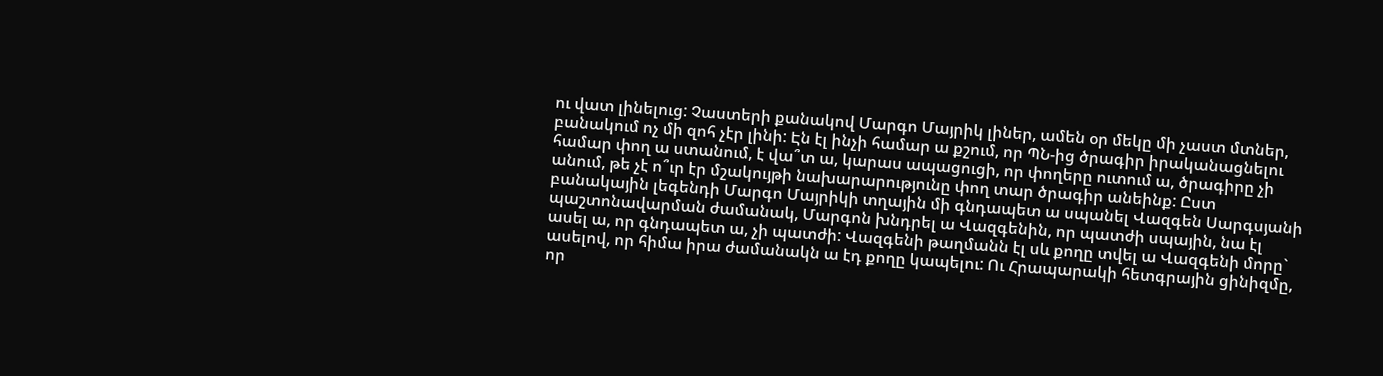ու վատ լինելուց: Չաստերի քանակով Մարգո Մայրիկ լիներ, ամեն օր մեկը մի չաստ մտներ, բանակում ոչ մի զոհ չէր լինի: Էն էլ ինչի համար ա քշում, որ ՊՆ-ից ծրագիր իրականացնելու համար փող ա ստանում, է վա՞տ ա, կարաս ապացուցի, որ փողերը ուտում ա, ծրագիրը չի անում, թե չէ ո՞ւր էր մշակույթի նախարարությունը փող տար ծրագիր անեինք: Ըստ բանակային լեգենդի Մարգո Մայրիկի տղային մի գնդապետ ա սպանել Վազգեն Սարգսյանի պաշտոնավարման ժամանակ, Մարգոն խնդրել ա Վազգենին, որ պատժի սպային, նա էլ ասել ա, որ գնդապետ ա, չի պատժի: Վազգենի թաղմանն էլ սև քողը տվել ա Վազգենի մորը` ասելով, որ հիմա իրա ժամանակն ա էդ քողը կապելու: Ու Հրապարակի հետգրային ցինիզմը, որ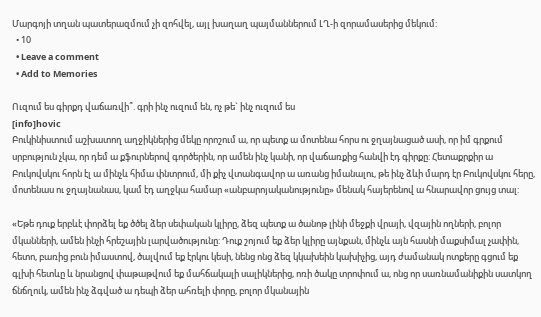Մարգոյի տղան պատերազմում չի զոհվել, այլ խաղաղ պայմաններում ԼՂ-ի զորամասերից մեկում:
  • 10
  • Leave a comment
  • Add to Memories

Ուզում ես գիրքդ վաճառվի՞. գրի ինչ ուզում են, ոչ թե` ինչ ուզում ես
[info]hovic
Բուկինիստում աշխատող աղջիկներից մեկը որոշում ա, որ պետք ա մոտենա հորս ու ջղայնացած ասի, որ իմ գրքում սրբություն չկա, որ դեմ ա քֆուրներով գործերին, որ ամեն ինչ կանի, որ վաճառքից հանվի էդ գիրքը: Հետաքրքիր ա Բուկովսկու հորն էլ ա մինչև հիմա փնտրում, մի քիչ վտանգավոր ա առանց իմանալու, թե ինչ ձևի մարդ էր Բուկովսկու հերը, մոտենաս ու ջղայնանաս, կամ էդ աղջկա համար «անբարոյականությունը» մենակ հայերենով ա հնարավոր ցույց տալ:

«Եթե դուք երբևէ փորձել եք ծծել ձեր սեփական կլիրը, ձեզ պետք ա ծանոթ լինի մեջքի վրայի, վզային ողների, բոլոր մկանների, ամեն ինչի հրեշային լարվածությունը: Դուք շոյում եք ձեր կլիրը այնքան, մինչև այն հասնի մաքսիմալ չափին, հետո, բառից բուն իմաստով, ծալվում եք էրկու կեսի, նենց ոնց ձեզ կկախեին կախիչից, այդ ժամանակ ոտքերը գցում եք գլխի հետևը և նրանցով փաթաթվում եք մահճակալի սալիկներից, ոռի ծակը տրոփում ա, ոնց որ սառնամանիքին սատկող ճնճղուկ, ամեն ինչ ձգված ա դեպի ձեր ահռելի փորը, բոլոր մկանային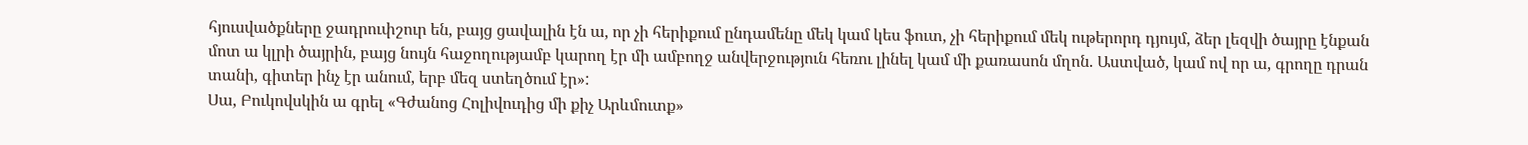հյուսվածքները ջադրուփշուր են, բայց ցավալին էն ա, որ չի հերիքում ընդամենը մեկ կամ կես ֆուտ, չի հերիքում մեկ ութերորդ դյույմ, ձեր լեզվի ծայրը էնքան մոտ ա կլրի ծայրին, բայց նույն հաջողությամբ կարող էր մի ամբողջ անվերջություն հեռու լինել կամ մի քառասոն մղոն. Աստված, կամ ով որ ա, գրողը դրան տանի, գիտեր ինչ էր անում, երբ մեզ ստեղծում էր»:
Սա, Բուկովսկին ա գրել «Գժանոց Հոլիվուդից մի քիչ Արևմուտք»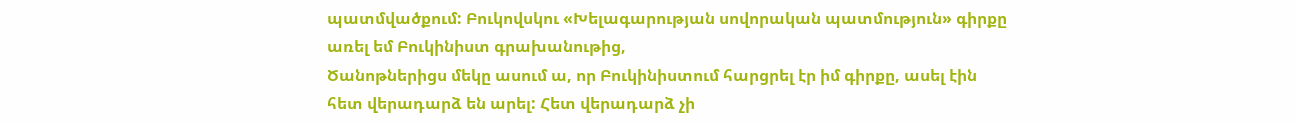պատմվածքում: Բուկովսկու «Խելագարության սովորական պատմություն» գիրքը առել եմ Բուկինիստ գրախանութից,
Ծանոթներիցս մեկը ասում ա, որ Բուկինիստում հարցրել էր իմ գիրքը, ասել էին հետ վերադարձ են արել: Հետ վերադարձ չի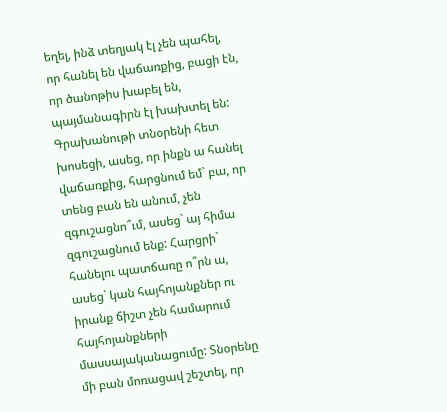եղել, ինձ տեղյակ էլ չեն պահել, որ հանել են վաճառքից, բացի էն, որ ծանոթիս խաբել են, պայմանագիրն էլ խախտել են:
Գրախանութի տնօրենի հետ խոսեցի, ասեց, որ ինքն ա հանել վաճառքից, հարցնում եմ` բա, որ տենց բան են անում, չեն զգուշացնո՞ւմ, ասեց` այ հիմա զգուշացնում ենք: Հարցրի` հանելու պատճառը ո՞րն ա, ասեց` կան հայհոյանքներ ու իրանք ճիշտ չեն համարում հայհոյանքների մասսայականացումը: Տնօրենը մի բան մոռացավ շեշտել, որ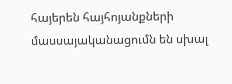հայերեն հայհոյանքների մասսայականացումն են սխալ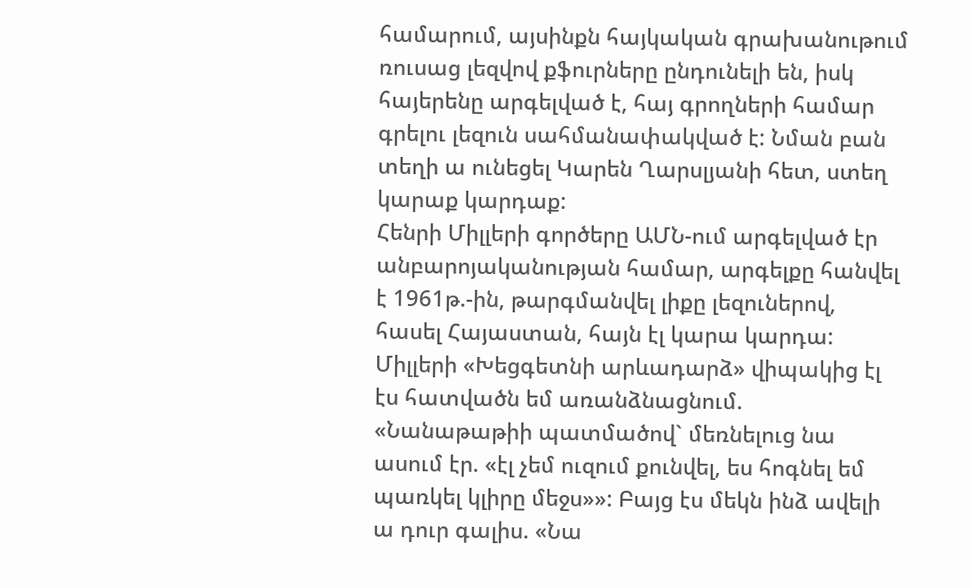համարում, այսինքն հայկական գրախանութում ռուսաց լեզվով քֆուրները ընդունելի են, իսկ հայերենը արգելված է, հայ գրողների համար գրելու լեզուն սահմանափակված է: Նման բան տեղի ա ունեցել Կարեն Ղարսլյանի հետ, ստեղ կարաք կարդաք:
Հենրի Միլլերի գործերը ԱՄՆ-ում արգելված էր անբարոյականության համար, արգելքը հանվել է 1961թ.-ին, թարգմանվել լիքը լեզուներով, հասել Հայաստան, հայն էլ կարա կարդա:
Միլլերի «Խեցգետնի արևադարձ» վիպակից էլ էս հատվածն եմ առանձնացնում. «Նանաթաթիի պատմածով` մեռնելուց նա ասում էր. «էլ չեմ ուզում քունվել, ես հոգնել եմ պառկել կլիրը մեջս»»: Բայց էս մեկն ինձ ավելի ա դուր գալիս. «Նա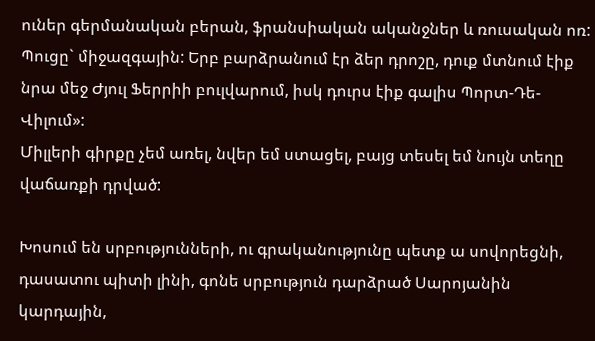ուներ գերմանական բերան, ֆրանսիական ականջներ և ռուսական ոռ: Պուցը` միջազգային: Երբ բարձրանում էր ձեր դրոշը, դուք մտնում էիք նրա մեջ Ժյուլ Ֆերրիի բուլվարում, իսկ դուրս էիք գալիս Պորտ-Դե-Վիլում»:
Միլլերի գիրքը չեմ առել, նվեր եմ ստացել, բայց տեսել եմ նույն տեղը վաճառքի դրված:

Խոսում են սրբությունների, ու գրականությունը պետք ա սովորեցնի, դասատու պիտի լինի, գոնե սրբություն դարձրած Սարոյանին կարդային,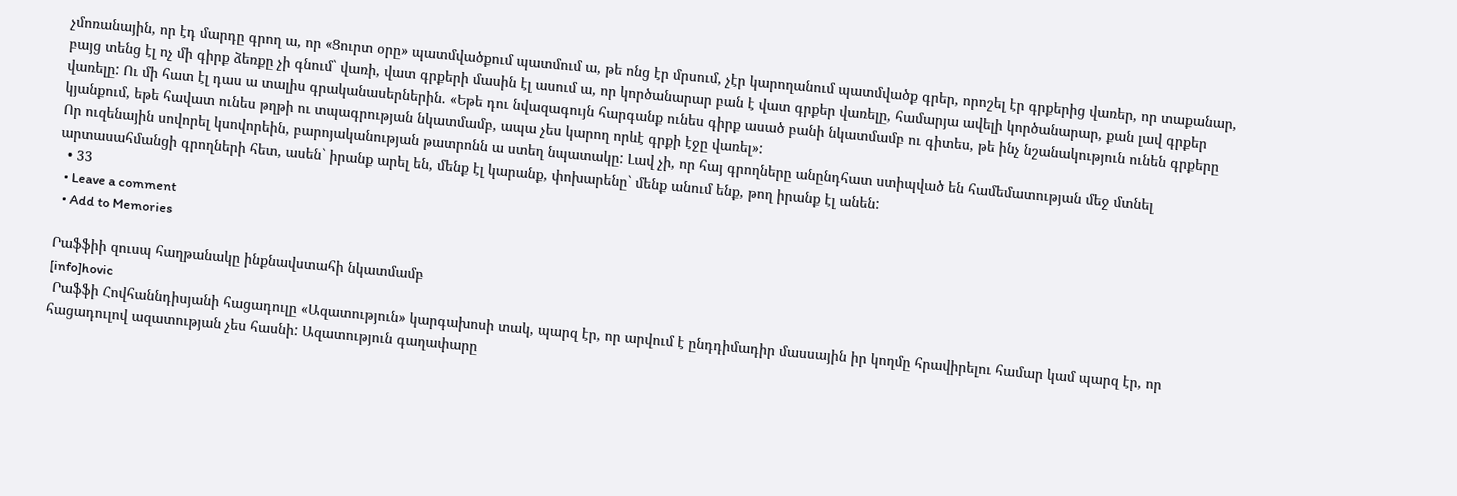չմոռանային, որ էդ մարդը գրող ա, որ «Ցուրտ օրը» պատմվածքում պատմում ա, թե ոնց էր մրսում, չէր կարողանում պատմվածք գրեր, որոշել էր գրքերից վառեր, որ տաքանար, բայց տենց էլ ոչ մի գիրք ձեռքը չի գնում` վառի, վատ գրքերի մասին էլ ասում ա, որ կործանարար բան է վատ գրքեր վառելը, համարյա ավելի կործանարար, քան լավ գրքեր վառելը: Ու մի հատ էլ դաս ա տալիս գրականասերներին. «Եթե դու նվազագույն հարգանք ունես գիրք ասած բանի նկատմամբ ու գիտես, թե ինչ նշանակություն ունեն գրքերը կյանքում, եթե հավատ ունես թղթի ու տպագրության նկատմամբ, ապա չես կարող որևէ գրքի էջը վառել»:
Որ ուզենային սովորել կսովորեին, բարոյականության թատրոնն ա ստեղ նպատակը: Լավ չի, որ հայ գրողները անընդհատ ստիպված են համեմատության մեջ մտնել արտասահմանցի գրողների հետ, ասեն` իրանք արել են, մենք էլ կարանք, փոխարենը` մենք անում ենք, թող իրանք էլ անեն:
  • 33
  • Leave a comment
  • Add to Memories

Րաֆֆիի զուսպ հաղթանակը ինքնավստահի նկատմամբ
[info]hovic
 Րաֆֆի Հովհաննդիսյանի հացադուլը «Ազատություն» կարգախոսի տակ, պարզ էր, որ արվում է ընդդիմադիր մասսային իր կողմը հրավիրելու համար կամ պարզ էր, որ հացադուլով ազատության չես հասնի: Ազատություն գաղափարը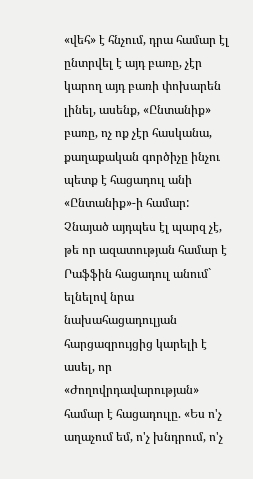«վեհ» է հնչում, դրա համար էլ ընտրվել է այդ բառը, չէր կարող այդ բառի փոխարեն լինել, ասենք, «Ընտանիք» բառը, ոչ ոք չէր հասկանա, քաղաքական գործիչը ինչու պետք է հացադուլ անի «Ընտանիք»-ի համար: Չնայած այդպես էլ պարզ չէ, թե որ ազատության համար է Րաֆֆին հացադուլ անում` ելնելով նրա նախահացադուլյան հարցազրույցից կարելի է ասել, որ «Ժողովրդավարության» համար է հացադուլը. «Ես ո'չ աղաչում եմ, ո'չ խնդրում, ո'չ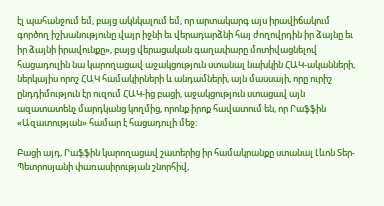էլ պահանջում եմ, բայց ակնկալում եմ, որ արտակարգ այս իրավիճակում գործող իշխանությունը վայր իջնի եւ վերադարձնի հայ ժողովրդին իր ձայնը եւ իր ձայնի իրավունքը», բայց վերացական գաղափարը մոտիվացնելով հացադուլին նա կարողացավ աջակցություն ստանալ նախկին ՀԱԿ-ականների, ներկայիս որոշ ՀԱԿ համակիրների և անդամների, այն մասսայի, որը ուրիշ ընդդիմություն էր ուզում ՀԱԿ-ից բացի, աջակցություն ստացավ այն ազատատենչ մարդկանց կողմից, որոնք իրոք հավատում են, որ Րաֆֆին «Ազատության» համար է հացադուլի մեջ:

Բացի այդ, Րաֆֆին կարողացավ շատերից իր համակրանքը ստանալ Լևոն Տեր-Պետրոսյանի փառասիրության շնորհիվ,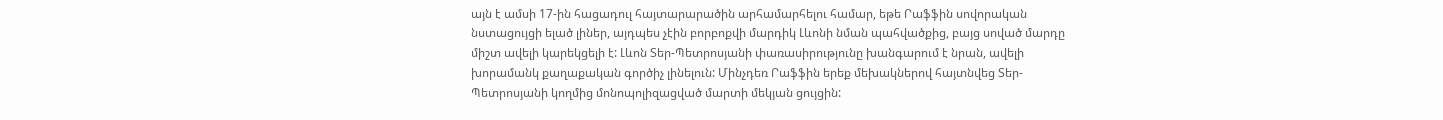այն է ամսի 17-ին հացադուլ հայտարարածին արհամարհելու համար, եթե Րաֆֆին սովորական նստացույցի ելած լիներ, այդպես չէին բորբոքվի մարդիկ Լևոնի նման պահվածքից, բայց սոված մարդը միշտ ավելի կարեկցելի է: Լևոն Տեր-Պետրոսյանի փառասիրությունը խանգարում է նրան, ավելի խորամանկ քաղաքական գործիչ լինելուն: Մինչդեռ Րաֆֆին երեք մեխակներով հայտնվեց Տեր-Պետրոսյանի կողմից մոնոպոլիզացված մարտի մեկյան ցույցին: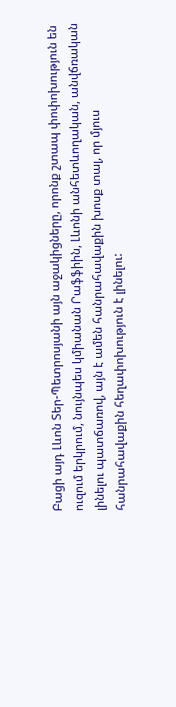Բացի այդ Լևոն Տեր-Պետրոսյանի այն աջակիցները, որոնք շտապ փոփոխություն են ուզում երկրում, նույնպես կմիանան Րաֆֆիին, Լևոնի անհետևողական, անվճռական լինելու պատճառով, այն է ամեն հանրահավաքին խոսք տալ, որ մյուս հանրահավաքին հեղափոխություն է լինելու: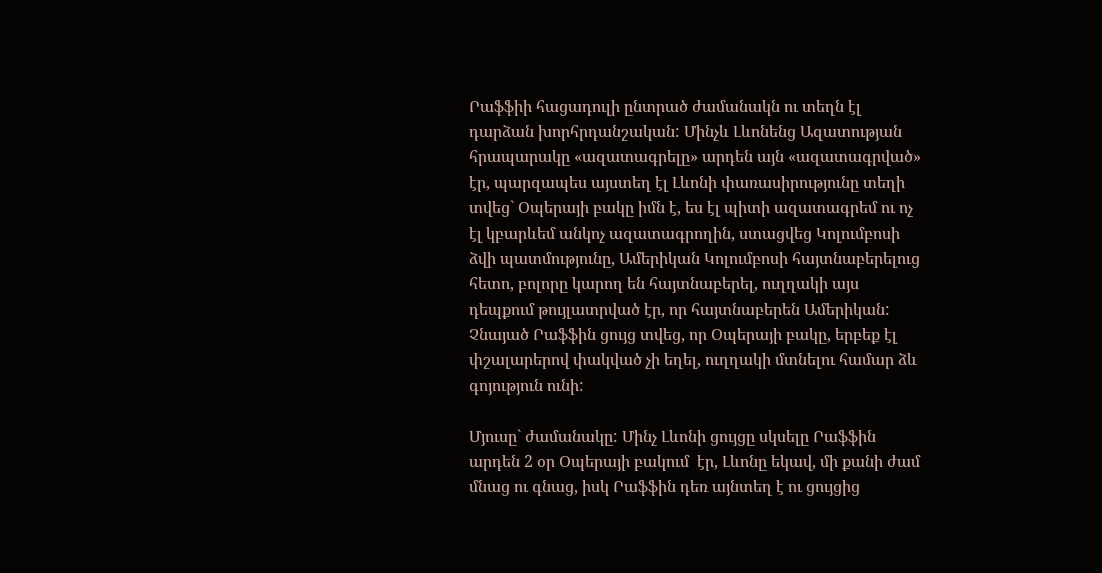Րաֆֆիի հացադուլի ընտրած ժամանակն ու տեղն էլ դարձան խորհրդանշական: Մինչև Լևոնենց Ազատության հրապարակը «ազատագրելը» արդեն այն «ազատագրված» էր, պարզապես այստեղ էլ Լևոնի փառասիրությունը տեղի տվեց` Օպերայի բակը իմն է, ես էլ պիտի ազատագրեմ ու ոչ էլ կբարևեմ անկոչ ազատագրողին, ստացվեց Կոլումբոսի ձվի պատմությունը, Ամերիկան Կոլումբոսի հայտնաբերելուց հետո, բոլորը կարող են հայտնաբերել, ուղղակի այս դեպքում թույլատրված էր, որ հայտնաբերեն Ամերիկան: Չնայած Րաֆֆին ցույց տվեց, որ Օպերայի բակը, երբեք էլ փշալարերով փակված չի եղել, ուղղակի մտնելու համար ձև գոյություն ունի:

Մյուսը` ժամանակը: Մինչ Լևոնի ցույցը սկսելը Րաֆֆին արդեն 2 օր Օպերայի բակում  էր, Լևոնը եկավ, մի քանի ժամ մնաց ու գնաց, իսկ Րաֆֆին դեռ այնտեղ է ու ցույցից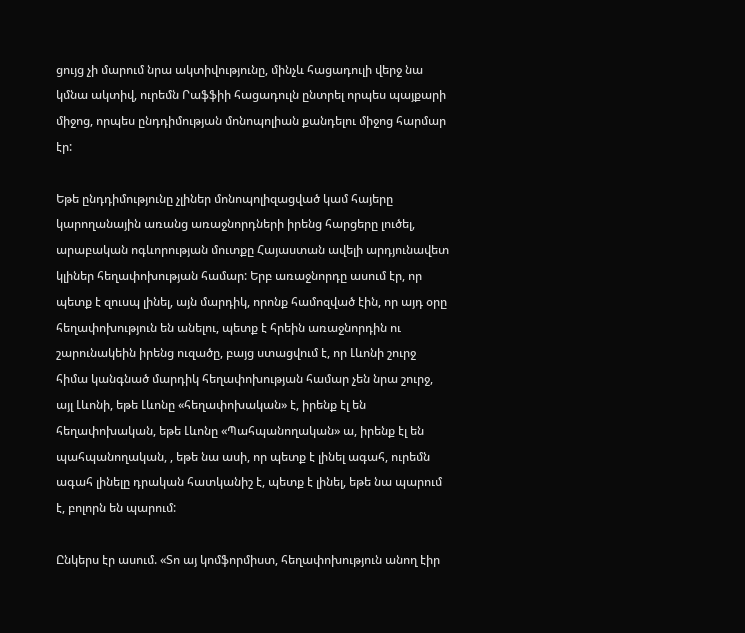ցույց չի մարում նրա ակտիվությունը, մինչև հացադուլի վերջ նա կմնա ակտիվ, ուրեմն Րաֆֆիի հացադուլն ընտրել որպես պայքարի միջոց, որպես ընդդիմության մոնոպոլիան քանդելու միջոց հարմար էր:

Եթե ընդդիմությունը չլիներ մոնոպոլիզացված կամ հայերը կարողանային առանց առաջնորդների իրենց հարցերը լուծել, արաբական ոգևորության մուտքը Հայաստան ավելի արդյունավետ կլիներ հեղափոխության համար: Երբ առաջնորդը ասում էր, որ պետք է զուսպ լինել, այն մարդիկ, որոնք համոզված էին, որ այդ օրը հեղափոխություն են անելու, պետք է հրեին առաջնորդին ու շարունակեին իրենց ուզածը, բայց ստացվում է, որ Լևոնի շուրջ հիմա կանգնած մարդիկ հեղափոխության համար չեն նրա շուրջ, այլ Լևոնի, եթե Լևոնը «հեղափոխական» է, իրենք էլ են հեղափոխական, եթե Լևոնը «Պահպանողական» ա, իրենք էլ են պահպանողական, , եթե նա ասի, որ պետք է լինել ագահ, ուրեմն ագահ լինելը դրական հատկանիշ է, պետք է լինել, եթե նա պարում է, բոլորն են պարում:

Ընկերս էր ասում. «Տո այ կոմֆորմիստ, հեղափոխություն անող էիր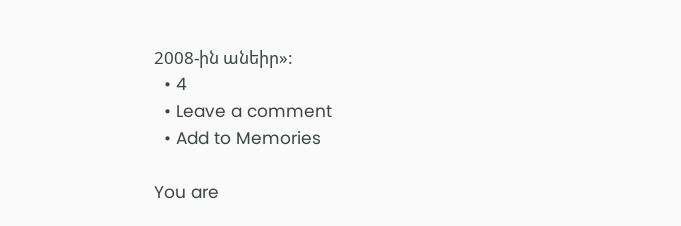2008-ին անեիր»:
  • 4
  • Leave a comment
  • Add to Memories

You are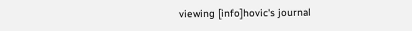viewing [info]hovic's journal